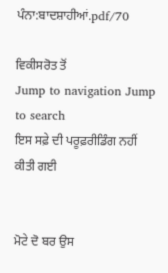ਪੰਨਾ:ਬਾਦਸ਼ਾਹੀਆਂ.pdf/70

ਵਿਕੀਸਰੋਤ ਤੋਂ
Jump to navigation Jump to search
ਇਸ ਸਫ਼ੇ ਦੀ ਪਰੂਫ਼ਰੀਡਿੰਗ ਨਹੀਂ ਕੀਤੀ ਗਈ


ਮੋਟੇ ਦੋ ਬਰ ਉਸ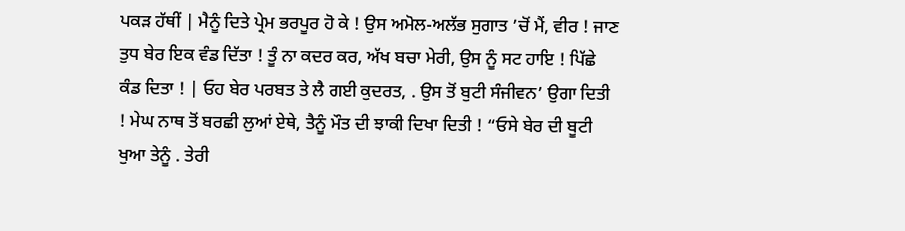ਪਕੜ ਹੱਥੀਂ | ਮੈਨੂੰ ਦਿਤੇ ਪ੍ਰੇਮ ਭਰਪੂਰ ਹੋ ਕੇ ! ਉਸ ਅਮੋਲ-ਅਲੱਭ ਸੁਗਾਤ ’ਚੋਂ ਮੈਂ, ਵੀਰ ! ਜਾਣ ਤੁਧ ਬੇਰ ਇਕ ਵੰਡ ਦਿੱਤਾ ! ਤੂੰ ਨਾ ਕਦਰ ਕਰ, ਅੱਖ ਬਚਾ ਮੇਰੀ, ਉਸ ਨੂੰ ਸਟ ਹਾਇ ! ਪਿੱਛੇ ਕੰਡ ਦਿਤਾ ! | ਓਹ ਬੇਰ ਪਰਬਤ ਤੇ ਲੈ ਗਈ ਕੁਦਰਤ, . ਉਸ ਤੋਂ ਬੁਟੀ ਸੰਜੀਵਨ’ ਉਗਾ ਦਿਤੀ ! ਮੇਘ ਨਾਥ ਤੋਂ ਬਰਛੀ ਲੁਆਂ ਏਥੇ, ਤੈਨੂੰ ਮੌਤ ਦੀ ਝਾਕੀ ਦਿਖਾ ਦਿਤੀ ! “ਓਸੇ ਬੇਰ ਦੀ ਬੂਟੀ ਖੁਆ ਤੇਨੂੰ . ਤੇਰੀ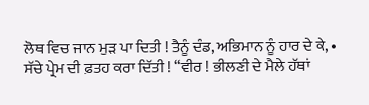ਲੋਥ ਵਿਚ ਜਾਨ ਮੁੜ ਪਾ ਦਿਤੀ ! ਤੈਨੂੰ ਦੰਡ, ਅਭਿਮਾਨ ਨੂੰ ਹਾਰ ਦੇ ਕੇ, • ਸੱਚੇ ਪ੍ਰੇਮ ਦੀ ਫ਼ਤਹ ਕਰਾ ਦਿੱਤੀ ! “ਵੀਰ ! ਭੀਲਣੀ ਦੇ ਮੈਲੇ ਹੱਥਾਂ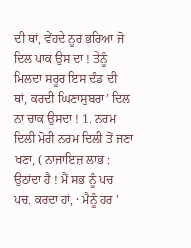ਦੀ ਥਾਂ, ਵੇਂਹਦੇ ਨੂਰ ਭਰਿਆ ਜੋ ਦਿਲ ਪਾਕ ਉਸ ਦਾ ! ਤੇਨੂੰ ਮਿਲਦਾ ਸਰੂਰ ਇਸ ਦੰਡ ਦੀ ਥਾਂ, ਕਰਦੀ ਘਿਣਾਸੁਬਰਾ’ ਦਿਲ ਨਾ ਚਾਕ ਉਸਦਾ ! 1. ਨਰਮ ਦਿਲੀ ਮੋਰੀ ਨਰਮ ਦਿਲੀ ਤੋਂ ਜਣਾ ਖਣਾ, ( ਨਾਜਾਇਜ਼ ਲਾਭ : ਉਠਾਂਦਾ ਹੈ ! ਮੈਂ ਸਭ ਨੂੰ ਪਚ ਪਚ. ਕਰਦਾ ਹਾਂ, · ਮੈਨੂੰ ਹਰ '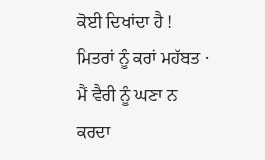ਕੋਈ ਦਿਖਾਂਦਾ ਹੈ ! ਮਿਤਰਾਂ ਨੂੰ ਕਰਾਂ ਮਹੱਬਤ · ਮੈਂ ਵੈਰੀ ਨੂੰ ਘਣਾ ਨ ਕਰਦਾ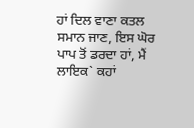ਹਾਂ ਦਿਲ ਵਾਣਾ ਕਤਲ ਸਮਾਨ ਜਾਣ, ਇਸ ਘੋਰ ਪਾਪ ਤੋਂ ਡਰਦਾ ਹਾਂ, ਮੈਂ ਲਾਇਕ` ਕਹਾਂ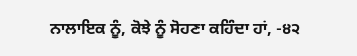ਨਾਲਾਇਕ ਨੂੰ, ਕੋਝੇ ਨੂੰ ਸੋਹਣਾ ਕਹਿੰਦਾ ਹਾਂ, -੪੨